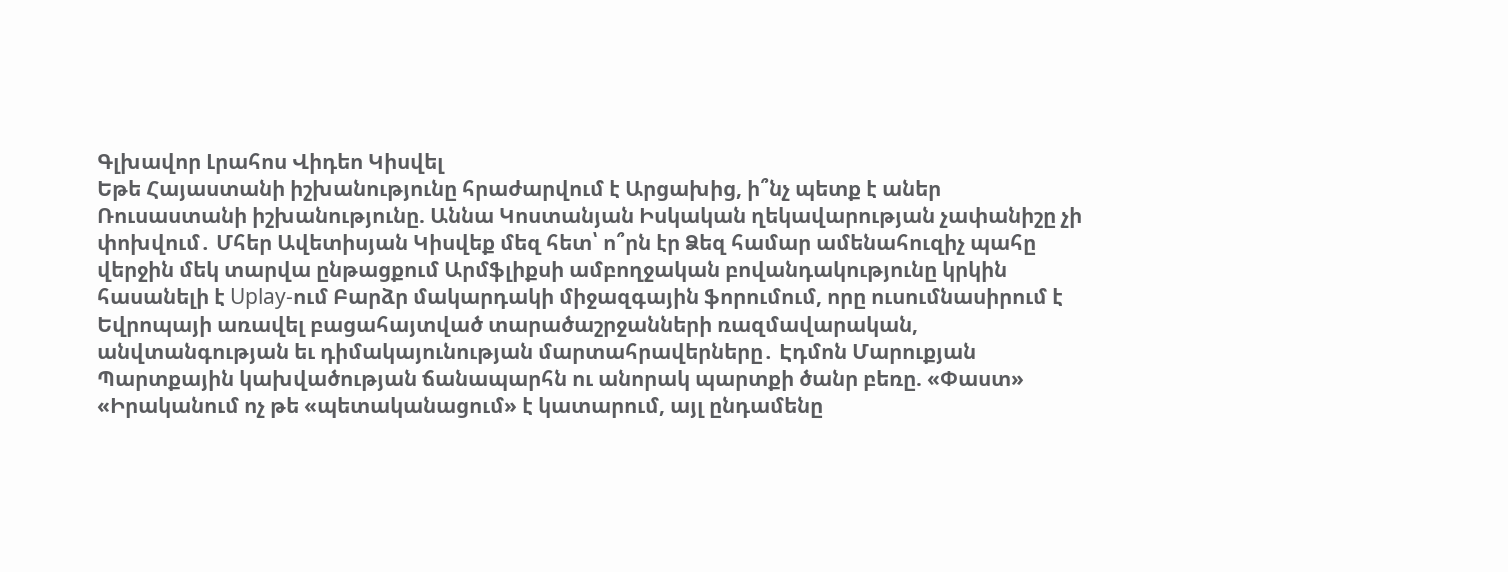Գլխավոր Լրահոս Վիդեո Կիսվել
Եթե Հայաստանի իշխանությունը հրաժարվում է Արցախից, ի՞նչ պետք է աներ Ռուսաստանի իշխանությունը. Աննա Կոստանյան Իսկական ղեկավարության չափանիշը չի փոխվում․ Մհեր Ավետիսյան Կիսվեք մեզ հետ՝ ո՞րն էր Ձեզ համար ամենահուզիչ պահը վերջին մեկ տարվա ընթացքում Արմֆլիքսի ամբողջական բովանդակությունը կրկին հասանելի է Uplay-ում Բարձր մակարդակի միջազգային ֆորումում, որը ուսումնասիրում է Եվրոպայի առավել բացահայտված տարածաշրջանների ռազմավարական, անվտանգության եւ դիմակայունության մարտահրավերները․ Էդմոն Մարուքյան Պարտքային կախվածության ճանապարհն ու անորակ պարտքի ծանր բեռը. «Փաստ» «Իրականում ոչ թե «պետականացում» է կատարում, այլ ընդամենը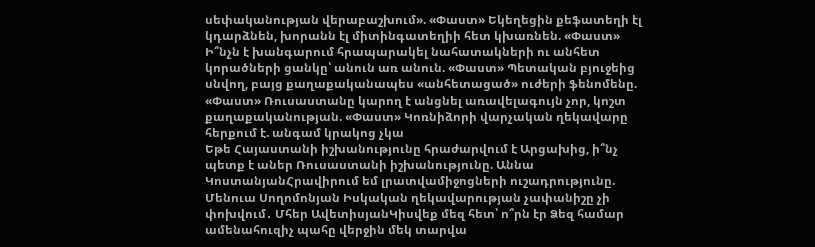սեփականության վերաբաշխում». «Փաստ» Եկեղեցին քեֆատեղի էլ կդարձնեն, խորանն էլ միտինգատեղիի հետ կխառնեն. «Փաստ» Ի՞նչն է խանգարում հրապարակել նահատակների ու անհետ կորածների ցանկը՝ անուն առ անուն. «Փաստ» Պետական բյուջեից սնվող, բայց քաղաքականապես «անհետացած» ուժերի ֆենոմենը. «Փաստ» Ռուսաստանը կարող է անցնել առավելագույն չոր, կոշտ քաղաքականության. «Փաստ» Կոռնիձորի վարչական ղեկավարը հերքում է. անգամ կրակոց չկա
Եթե Հայաստանի իշխանությունը հրաժարվում է Արցախից, ի՞նչ պետք է աներ Ռուսաստանի իշխանությունը. Աննա ԿոստանյանՀրավիրում եմ լրատվամիջոցների ուշադրությունը. Մենուա Սողոմոնյան Իսկական ղեկավարության չափանիշը չի փոխվում․ Մհեր ԱվետիսյանԿիսվեք մեզ հետ՝ ո՞րն էր Ձեզ համար ամենահուզիչ պահը վերջին մեկ տարվա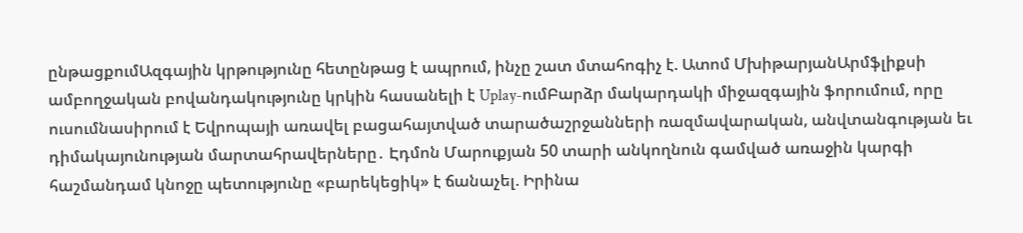ընթացքումԱզգային կրթությունը հետընթաց է ապրում, ինչը շատ մտահոգիչ է. Ատոմ ՄխիթարյանԱրմֆլիքսի ամբողջական բովանդակությունը կրկին հասանելի է Uplay-ումԲարձր մակարդակի միջազգային ֆորումում, որը ուսումնասիրում է Եվրոպայի առավել բացահայտված տարածաշրջանների ռազմավարական, անվտանգության եւ դիմակայունության մարտահրավերները․ Էդմոն Մարուքյան 50 տարի անկողնուն գամված առաջին կարգի հաշմանդամ կնոջը պետությունը «բարեկեցիկ» է ճանաչել. Իրինա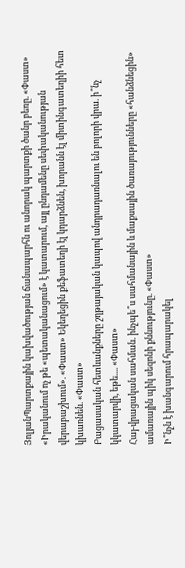ՅոլյանՊարտքային կախվածության ճանապարհն ու անորակ պարտքի ծանր բեռը. «Փաստ» «Իրականում ոչ թե «պետականացում» է կատարում, այլ ընդամենը սեփականության վերաբաշխում». «Փաստ» Եկեղեցին քեֆատեղի էլ կդարձնեն, խորանն էլ միտինգատեղիի հետ կխառնեն. «Փաստ»
Բացասական հետևանքները շղթայական կապով անդրադառնալու են բոլորի վրա. ի՞նչ կկատարվի, եթե.... «Փաստ»
Հայ-վրացական սահման. ինչպե՞ս սահմանային և մաքսային ծառայությունները «հանձնեցին» ամառային պիկ սեզոնի քննությունը. «Փաստ»
Ի՞նչն է խանգարում հրապարակել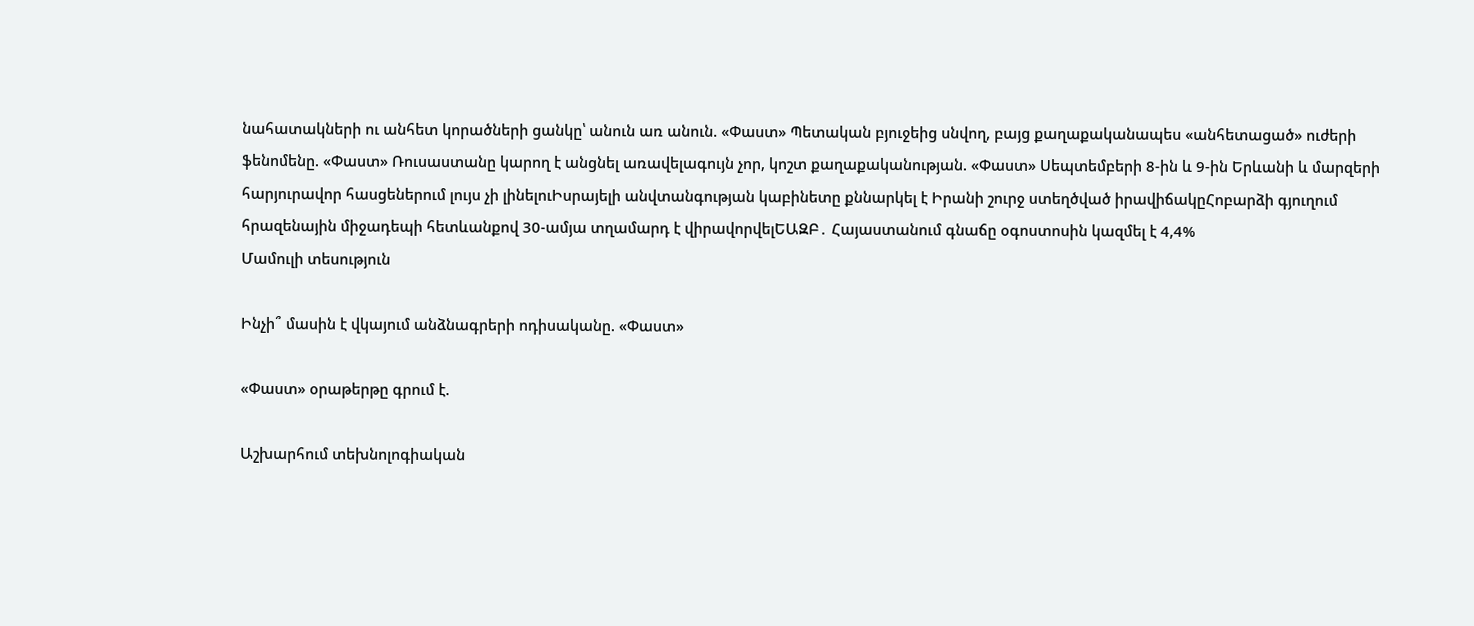նահատակների ու անհետ կորածների ցանկը՝ անուն առ անուն. «Փաստ» Պետական բյուջեից սնվող, բայց քաղաքականապես «անհետացած» ուժերի ֆենոմենը. «Փաստ» Ռուսաստանը կարող է անցնել առավելագույն չոր, կոշտ քաղաքականության. «Փաստ» Սեպտեմբերի 8-ին և 9-ին Երևանի և մարզերի հարյուրավոր հասցեներում լույս չի լինելուԻսրայելի անվտանգության կաբինետը քննարկել է Իրանի շուրջ ստեղծված իրավիճակըՀոբարձի գյուղում հրազենային միջադեպի հետևանքով 30-ամյա տղամարդ է վիրավորվելԵԱԶԲ․ Հայաստանում գնաճը օգոստոսին կազմել է 4,4%
Մամուլի տեսություն

Ինչի՞ մասին է վկայում անձնագրերի ոդիսականը. «Փաստ»

«Փաստ» օրաթերթը գրում է.

Աշխարհում տեխնոլոգիական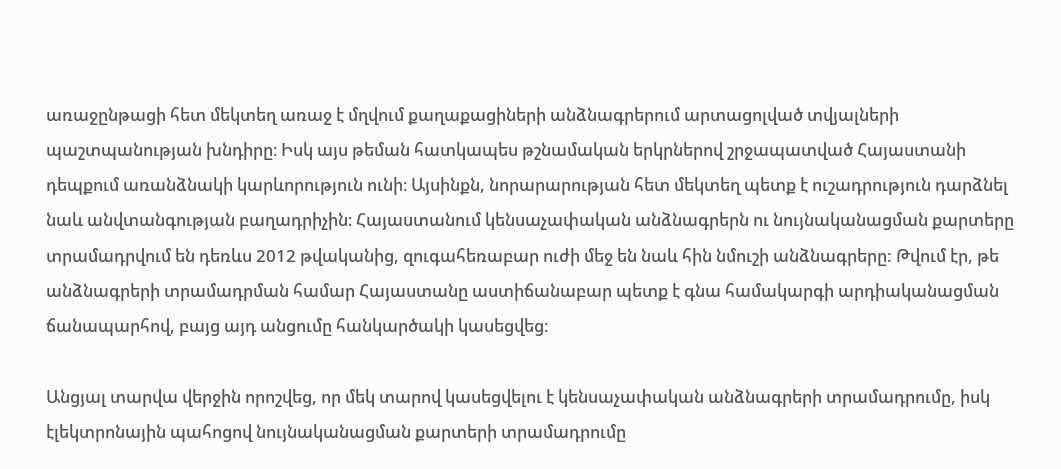առաջընթացի հետ մեկտեղ առաջ է մղվում քաղաքացիների անձնագրերում արտացոլված տվյալների պաշտպանության խնդիրը։ Իսկ այս թեման հատկապես թշնամական երկրներով շրջապատված Հայաստանի դեպքում առանձնակի կարևորություն ունի։ Այսինքն, նորարարության հետ մեկտեղ պետք է ուշադրություն դարձնել նաև անվտանգության բաղադրիչին։ Հայաստանում կենսաչափական անձնագրերն ու նույնականացման քարտերը տրամադրվում են դեռևս 2012 թվականից, զուգահեռաբար ուժի մեջ են նաև հին նմուշի անձնագրերը: Թվում էր, թե անձնագրերի տրամադրման համար Հայաստանը աստիճանաբար պետք է գնա համակարգի արդիականացման ճանապարհով, բայց այդ անցումը հանկարծակի կասեցվեց։

Անցյալ տարվա վերջին որոշվեց, որ մեկ տարով կասեցվելու է կենսաչափական անձնագրերի տրամադրումը, իսկ էլեկտրոնային պահոցով նույնականացման քարտերի տրամադրումը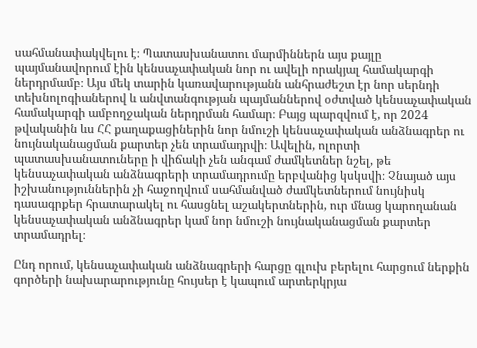սահմանափակվելու է։ Պատասխանատու մարմիններն այս քայլը պայմանավորում էին կենսաչափական նոր ու ավելի որակյալ համակարգի ներդրմամբ։ Այս մեկ տարին կառավարությանն անհրաժեշտ էր նոր սերնդի տեխնոլոգիաներով և անվտանգության պայմաններով օժտված կենսաչափական համակարգի ամբողջական ներդրման համար։ Բայց պարզվում է, որ 2024 թվականին ևս ՀՀ քաղաքացիներին նոր նմուշի կենսաչափական անձնագրեր ու նույնականացման քարտեր չեն տրամադրվի։ Ավելին, ոլորտի պատասխանատուները ի վիճակի չեն անգամ ժամկետներ նշել, թե կենսաչափական անձնագրերի տրամադրումը երբվանից կսկսվի։ Չնայած այս իշխանություններին չի հաջողվում սահմանված ժամկետներում նույնիսկ դասագրքեր հրատարակել ու հասցնել աշակերտներին, ուր մնաց կարողանան կենսաչափական անձնագրեր կամ նոր նմուշի նույնականացման քարտեր տրամադրել։

Ընդ որում, կենսաչափական անձնագրերի հարցը գլուխ բերելու հարցում ներքին գործերի նախարարությունը հույսեր է կապում արտերկրյա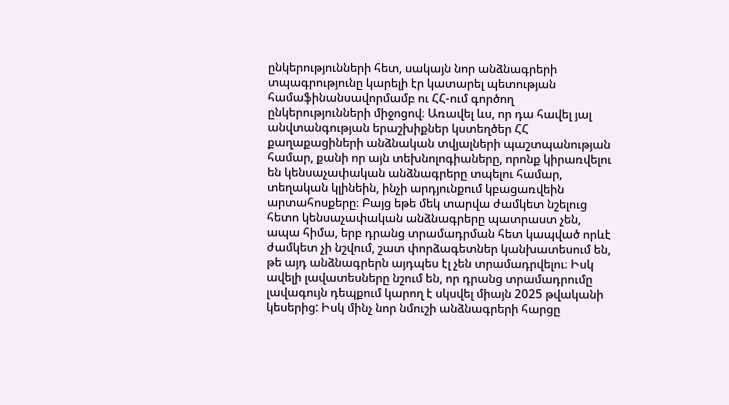ընկերությունների հետ, սակայն նոր անձնագրերի տպագրությունը կարելի էր կատարել պետության համաֆինանսավորմամբ ու ՀՀ-ում գործող ընկերությունների միջոցով։ Առավել ևս, որ դա հավել յալ անվտանգության երաշխիքներ կստեղծեր ՀՀ քաղաքացիների անձնական տվյալների պաշտպանության համար, քանի որ այն տեխնոլոգիաները, որոնք կիրառվելու են կենսաչափական անձնագրերը տպելու համար, տեղական կլինեին, ինչի արդյունքում կբացառվեին արտահոսքերը։ Բայց եթե մեկ տարվա ժամկետ նշելուց հետո կենսաչափական անձնագրերը պատրաստ չեն, ապա հիմա, երբ դրանց տրամադրման հետ կապված որևէ ժամկետ չի նշվում, շատ փորձագետներ կանխատեսում են, թե այդ անձնագրերն այդպես էլ չեն տրամադրվելու։ Իսկ ավելի լավատեսները նշում են, որ դրանց տրամադրումը լավագույն դեպքում կարող է սկսվել միայն 2025 թվականի կեսերից: Իսկ մինչ նոր նմուշի անձնագրերի հարցը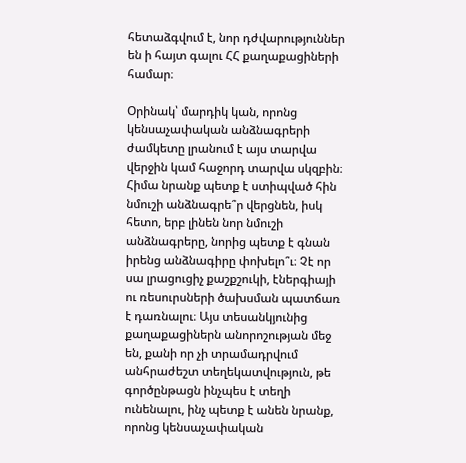հետաձգվում է, նոր դժվարություններ են ի հայտ գալու ՀՀ քաղաքացիների համար։

Օրինակ՝ մարդիկ կան, որոնց կենսաչափական անձնագրերի ժամկետը լրանում է այս տարվա վերջին կամ հաջորդ տարվա սկզբին։ Հիմա նրանք պետք է ստիպված հին նմուշի անձնագրե՞ր վերցնեն, իսկ հետո, երբ լինեն նոր նմուշի անձնագրերը, նորից պետք է գնան իրենց անձնագիրը փոխելո՞ւ։ Չէ որ սա լրացուցիչ քաշքշուկի, էներգիայի ու ռեսուրսների ծախսման պատճառ է դառնալու։ Այս տեսանկյունից քաղաքացիներն անորոշության մեջ են, քանի որ չի տրամադրվում անհրաժեշտ տեղեկատվություն, թե գործընթացն ինչպես է տեղի ունենալու, ինչ պետք է անեն նրանք, որոնց կենսաչափական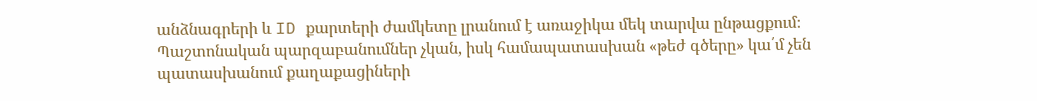անձնագրերի և ID քարտերի ժամկետը լրանում է առաջիկա մեկ տարվա ընթացքում։ Պաշտոնական պարզաբանումներ չկան, իսկ համապատասխան «թեժ գծերը» կա՛մ չեն պատասխանում քաղաքացիների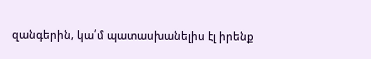զանգերին, կա՛մ պատասխանելիս էլ իրենք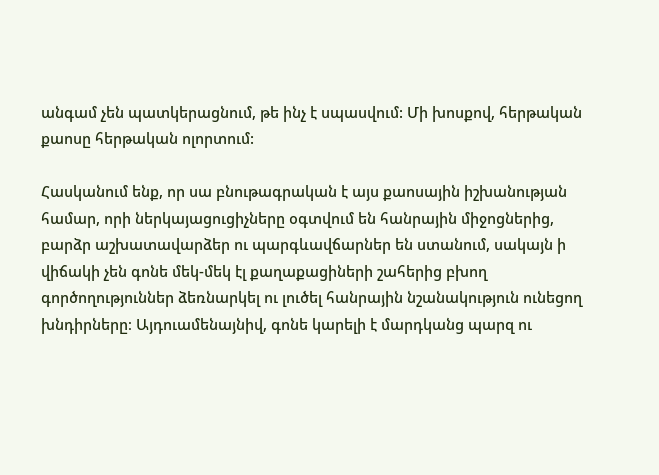անգամ չեն պատկերացնում, թե ինչ է սպասվում: Մի խոսքով, հերթական քաոսը հերթական ոլորտում:

Հասկանում ենք, որ սա բնութագրական է այս քաոսային իշխանության համար, որի ներկայացուցիչները օգտվում են հանրային միջոցներից, բարձր աշխատավարձեր ու պարգևավճարներ են ստանում, սակայն ի վիճակի չեն գոնե մեկ-մեկ էլ քաղաքացիների շահերից բխող գործողություններ ձեռնարկել ու լուծել հանրային նշանակություն ունեցող խնդիրները։ Այդուամենայնիվ, գոնե կարելի է մարդկանց պարզ ու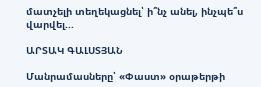մատչելի տեղեկացնել՝ ի՞նչ անել, ինչպե՞ս վարվել...

ԱՐՏԱԿ ԳԱԼՍՏՅԱՆ

Մանրամասները՝ «Փաստ» օրաթերթի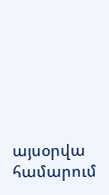այսօրվա համարում